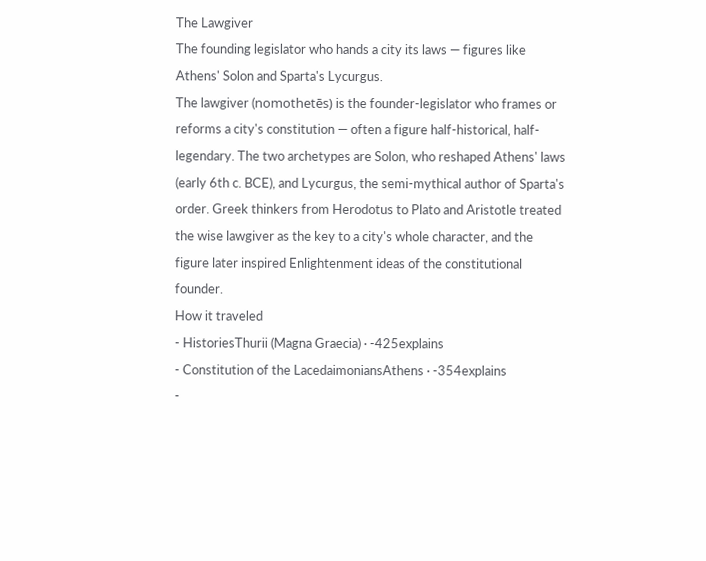The Lawgiver
The founding legislator who hands a city its laws — figures like Athens' Solon and Sparta's Lycurgus.
The lawgiver (nomothetēs) is the founder-legislator who frames or reforms a city's constitution — often a figure half-historical, half-legendary. The two archetypes are Solon, who reshaped Athens' laws (early 6th c. BCE), and Lycurgus, the semi-mythical author of Sparta's order. Greek thinkers from Herodotus to Plato and Aristotle treated the wise lawgiver as the key to a city's whole character, and the figure later inspired Enlightenment ideas of the constitutional founder.
How it traveled
- HistoriesThurii (Magna Graecia) · -425explains
- Constitution of the LacedaimoniansAthens · -354explains
-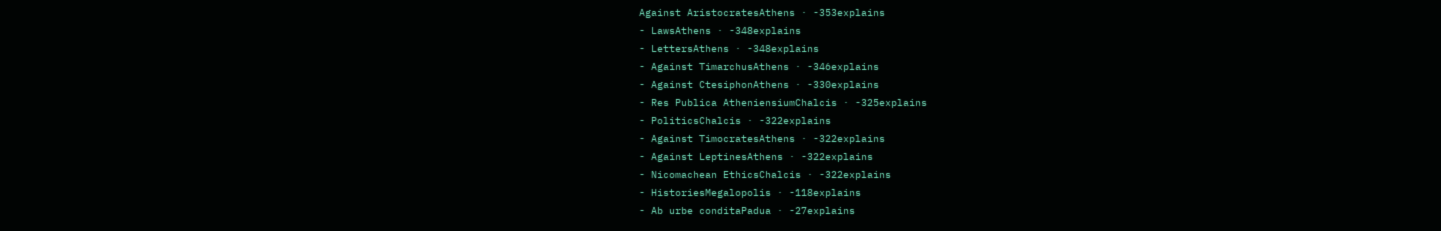Against AristocratesAthens · -353explains
- LawsAthens · -348explains
- LettersAthens · -348explains
- Against TimarchusAthens · -346explains
- Against CtesiphonAthens · -330explains
- Res Publica AtheniensiumChalcis · -325explains
- PoliticsChalcis · -322explains
- Against TimocratesAthens · -322explains
- Against LeptinesAthens · -322explains
- Nicomachean EthicsChalcis · -322explains
- HistoriesMegalopolis · -118explains
- Ab urbe conditaPadua · -27explains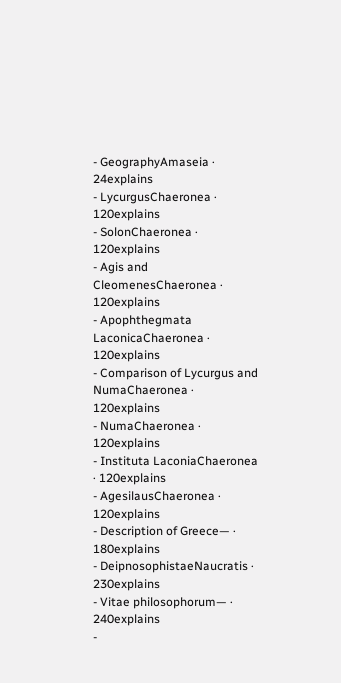- GeographyAmaseia · 24explains
- LycurgusChaeronea · 120explains
- SolonChaeronea · 120explains
- Agis and CleomenesChaeronea · 120explains
- Apophthegmata LaconicaChaeronea · 120explains
- Comparison of Lycurgus and NumaChaeronea · 120explains
- NumaChaeronea · 120explains
- Instituta LaconiaChaeronea · 120explains
- AgesilausChaeronea · 120explains
- Description of Greece— · 180explains
- DeipnosophistaeNaucratis · 230explains
- Vitae philosophorum— · 240explains
-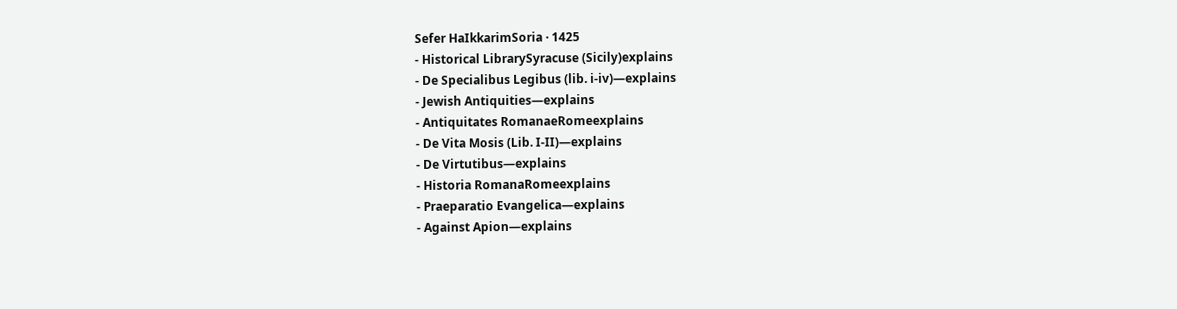Sefer HaIkkarimSoria · 1425
- Historical LibrarySyracuse (Sicily)explains
- De Specialibus Legibus (lib. i‑iv)—explains
- Jewish Antiquities—explains
- Antiquitates RomanaeRomeexplains
- De Vita Mosis (Lib. I-II)—explains
- De Virtutibus—explains
- Historia RomanaRomeexplains
- Praeparatio Evangelica—explains
- Against Apion—explains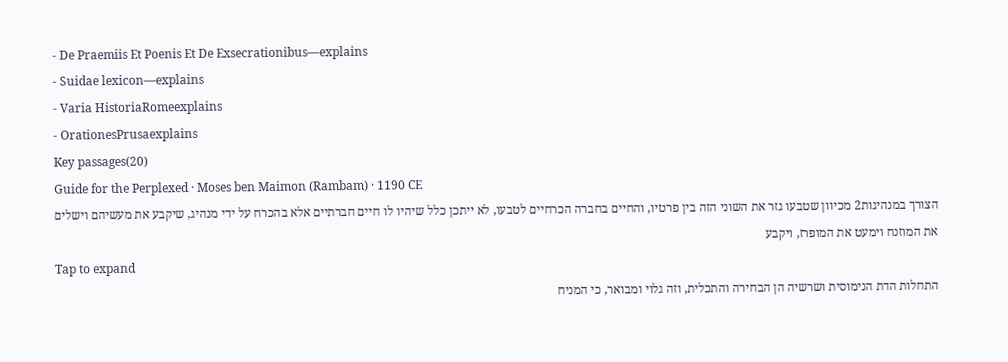- De Praemiis Et Poenis Et De Exsecrationibus—explains
- Suidae lexicon—explains
- Varia HistoriaRomeexplains
- OrationesPrusaexplains
Key passages(20)
Guide for the Perplexed · Moses ben Maimon (Rambam) · 1190 CE
הצורך במנהיגות2 מכיוון שטבעו גזר את השוני הזה בין פרטיו, והחיים בחברה הכרחיים לטבעו, לא ייתכן כלל שיהיו לו חיים חברתיים אלא בהכרח על ידי מנהיג, שיקבע את מעשיהם וישלים את המוזנח וימעט את המופרז, ויקבע
Tap to expand
התחלות הדת הנימוסית ושרשיה הן הבחירה והתכלית, וזה גלוי ומבואר, כי המניח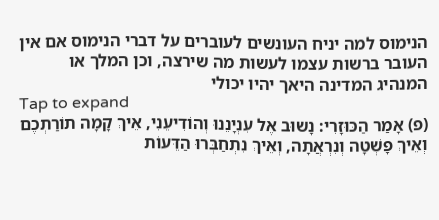הנימוס למה יניח העונשים לעוברים על דברי הנימוס אם אין העובר ברשות עצמו לעשות מה שירצה, וכן המלך או המנהיג המדינה היאך יהיו יכולי
Tap to expand
(פ) אָמַר הַכּוּזָרִי: נָשוּב אֶל עִנְיָנֵנוּ וְהוֹדִיעֵנִי, אֵיךְ קָמָה תוֹרַתְכֶם וְאֵיךְ פָּשְׁטָה וְנִרְאֲתָה, וְאֵיךְ נִתְחַבְּרוּ הַדֵּעוֹת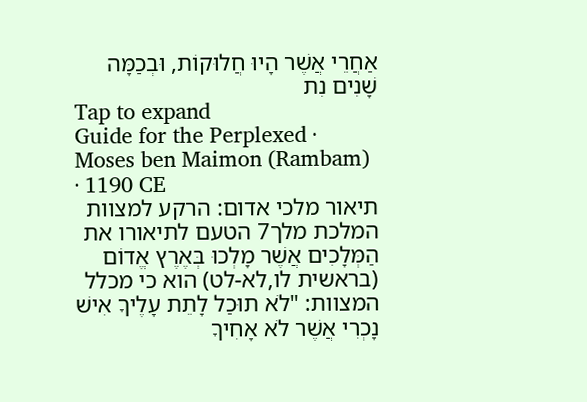אַחֲרֵי אֲשֶׁר הָיוּ חֲלוּקוֹת, וּבְכַמָּה שָׁנִים נִת
Tap to expand
Guide for the Perplexed · Moses ben Maimon (Rambam) · 1190 CE
תיאור מלכי אדום: הרקע למצוות המלכת מלך7 הטעם לתיאורו את הַמְּלָכִים אֲשֶׁר מָלְכוּ בְּאֶרֶץ אֱדוֹם (בראשית לו,לא-לט) הוא כי מכלל המצוות: "לֹא תוּכַל לָתֵת עָלֶיךָ אִישׁ נָכְרִי אֲשֶׁר לֹא אָחִיךָ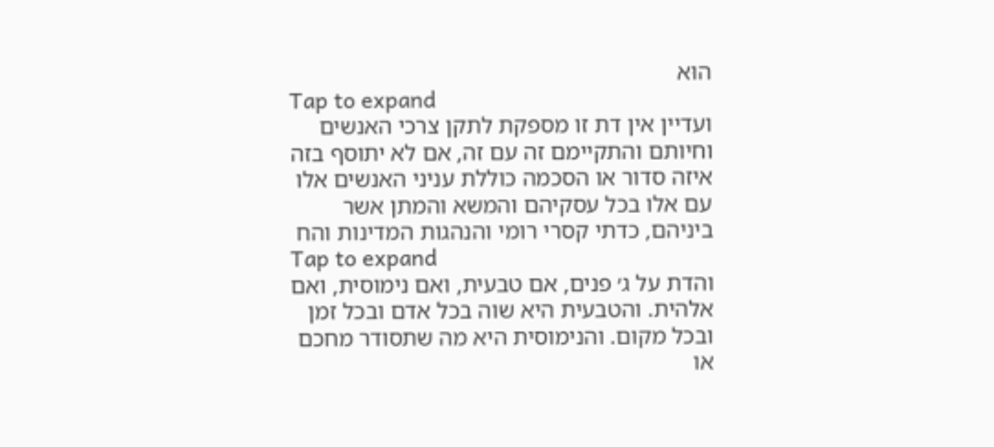הוּא
Tap to expand
ועדיין אין דת זו מספקת לתקן צרכי האנשים וחיותם והתקיימם זה עם זה, אם לא יתוסף בזה איזה סדור או הסכמה כוללת עניני האנשים אלו עם אלו בכל עסקיהם והמשא והמתן אשר ביניהם, כדתי קסרי רומי והנהגות המדינות והח
Tap to expand
והדת על ג׳ פנים, אם טבעית, ואם נימוסית, ואם אלהית. והטבעית היא שוה בכל אדם ובכל זמן ובכל מקום. והנימוסית היא מה שתסודר מחכם או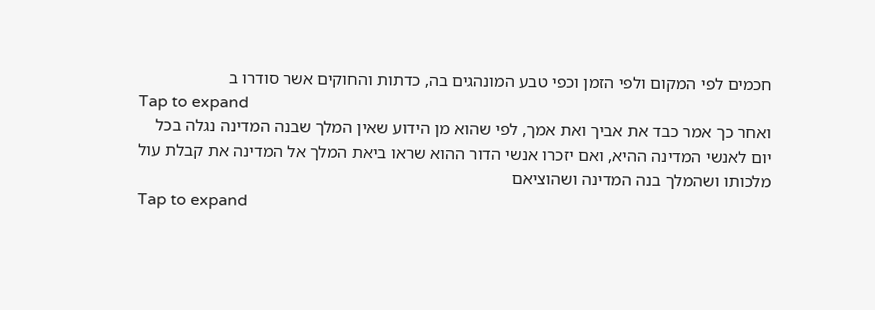חכמים לפי המקום ולפי הזמן וכפי טבע המונהגים בה, כדתות והחוקים אשר סודרו ב
Tap to expand
ואחר כך אמר כבד את אביך ואת אמך, לפי שהוא מן הידוע שאין המלך שבנה המדינה נגלה בכל יום לאנשי המדינה ההיא, ואם יזכרו אנשי הדור ההוא שראו ביאת המלך אל המדינה את קבלת עול מלכותו ושהמלך בנה המדינה ושהוציאם
Tap to expand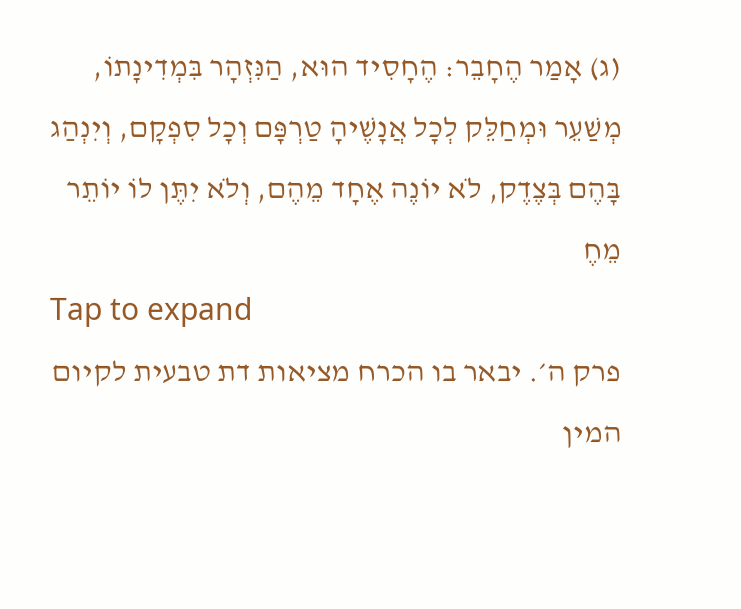(ג) אָמַר הֶחָבֵר: הֶחָסִיד הוּא, הַנִּזְהָר בִּמְדִינָתוֹ, מְשַׁעֵר וּמְחַלֵּק לְכָל אֲנָשֶׁיהָ טַרְפָּם וְכָל סִפְקָם, וְיִנְהַג בָּהֶם בְּצֶדֶק, לֹא יוֹנֶה אֶחָד מֵהֶם, וְלֹא יִתֶּן לוֹ יוֹתֵר מֵחֶ
Tap to expand
פרק ה׳. יבאר בו הכרח מציאות דת טבעית לקיום המין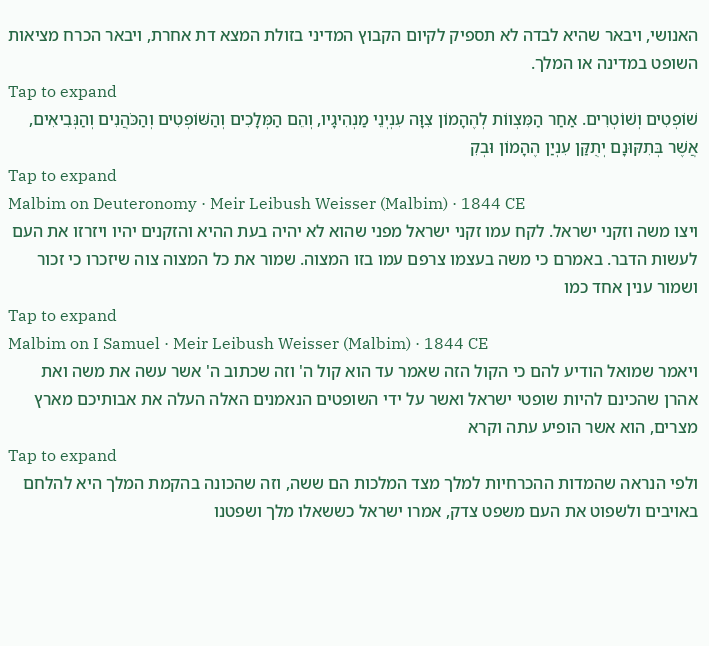האנושי, ויבאר שהיא לבדה לא תספיק לקיום הקבוץ המדיני בזולת המצא דת אחרת, ויבאר הכרח מציאות השופט במדינה או המלך.
Tap to expand
שׁוֹפְטִים וְשׁוֹטְרִים. אַחַר הַמִּצְווֹת לְהֶהָמוֹן צִוָּה עִנְיְנֵי מַנְהִיגָיו, וְהֵם הַמְּלָכִים וְהַשּׁוֹפְטִים וְהַכֹּהֲנִים וְהַנְּבִיאִים, אֲשֶׁר בְּתִקּוּנָם יְתֻקַּן עִנְיַן הֶהָמוֹן וּבְקִ
Tap to expand
Malbim on Deuteronomy · Meir Leibush Weisser (Malbim) · 1844 CE
ויצו משה וזקני ישראל. לקח עמו זקני ישראל מפני שהוא לא יהיה בעת ההיא והזקנים יהיו ויזרזו את העם לעשות הדבר. באמרם כי משה בעצמו צרפם עמו בזו המצוה. שמור את כל המצוה צוה שיזכרו כי זכור ושמור ענין אחד כמו
Tap to expand
Malbim on I Samuel · Meir Leibush Weisser (Malbim) · 1844 CE
ויאמר שמואל הודיע להם כי הקול הזה שאמר עד הוא קול ה' וזה שכתוב ה' אשר עשה את משה ואת אהרן שהכינם להיות שופטי ישראל ואשר על ידי השופטים הנאמנים האלה העלה את אבותיכם מארץ מצרים, הוא אשר הופיע עתה וקרא
Tap to expand
ולפי הנראה שהמדות ההכרחיות למלך מצד המלכות הם ששה, וזה שהכונה בהקמת המלך היא להלחם באויבים ולשפוט את העם משפט צדק, אמרו ישראל כששאלו מלך ושפטנו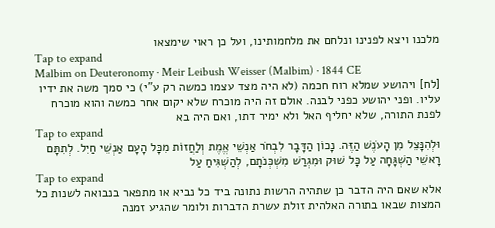מלכנו ויצא לפנינו ונלחם את מלחמותינו, ועל כן ראוי שימצאו
Tap to expand
Malbim on Deuteronomy · Meir Leibush Weisser (Malbim) · 1844 CE
[לח] ויהושע שמלא רוח חכמה (לא היה מצד עצמו כמשה רק ע"י) כי סמך משה את ידיו עליו. ופני יהושע כפני לבנה. אולם זה היה מוכרח שלא יקום אחר כמשה והוא מוכרח לפנת התורה, שלא יחליף האל ולא ימיר דתו, ואם היה בא
Tap to expand
וּלְהִנָּצֵל מִן הָעֹנֶשׁ הַזֶּה. נָכוֹן הַדָּבָר לִבְחֹר אַנְשֵׁי אֱמֶת וְלַחֲזוֹת מִכָּל הָעָם אַנְשֵׁי חַיִל. לְתִתָּם רָאשֵׁי הַשְׁגָּחָה עַל כָּל שׁוּק וּמִגְרַשׁ מִשְׁכְּנֹתָם, לְהַשְׁגִּיחַ עַל
Tap to expand
אלא שאם היה הדבר כן שתהיה הרשות נתונה ביד כל נביא או מתפאר בנבואה לשנות כל המצות שבאו בתורה האלהית זולת עשרת הדברות ולומר שהגיע זמנה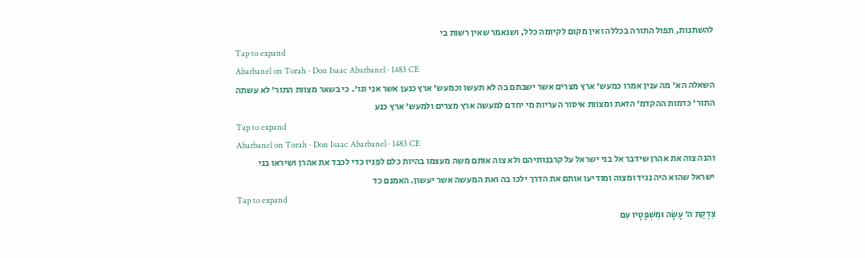להשתנות, תפול התורה בכללה ואין מקום לקיומה כלל, ושנאמר שאין רשות בי
Tap to expand
Abarbanel on Torah · Don Isaac Abarbanel · 1483 CE
השאלה הא' מה ענין אמרו כמעש' ארץ מצרים אשר ישבתם בה לא תעשו וכמעש' ארץ כנען אשר אני וגו'. כי בשאר מצוות התור' לא עשתה התור' כדמות ההקדמ' הזאת ומצוות איסור העריות מי יחדם למעשה ארץ מצרים ולמעש' ארץ כנע
Tap to expand
Abarbanel on Torah · Don Isaac Abarbanel · 1483 CE
והנה צוה את אהרן שידבר אל בני ישראל על קרבנותיהם ולא צוה אותם משה מעצמו בהיות כלם לפניו כדי לכבד את אהרן ושיראו בני ישראל שהוא היה נגיד ומצוה ומודיעו אותם את הדרך ילכו בה ואת המעשה אשר יעשון. האמנם כד
Tap to expand
צִדְקַת ה׳ עָשָׂה וּמִשְׁפָּטָיו עִם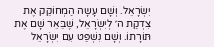יִשְׂרָאֵל. וְשָׁם עָשָה הַמְחוֹקֵק אֶת צִדְקַת ה׳ לְיִשְׂרָאֵל, שֶׁבֵּאֵר שָׁם אֶת תּוֹרָתוֹ. וְשָׁם נִשְׁפַּט עִם יִשְׂרָאֵל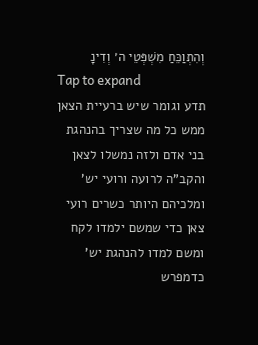וְהִתְוַכֵּחַ מִשְׁפְּטֵי ה׳ וְדִינָ
Tap to expand
תדע וגומר שיש ברעיית הצאן ממש כל מה שצריך בהנהגת בני אדם ולזה נמשלו לצאן והקב"ה לרועה ורועי יש' ומלכיהם היותר כשרים רועי צאן כדי שמשם ילמדו לקח ומשם למדו להנהגת יש' כדמפרש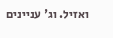ואזיל. וג' עניינים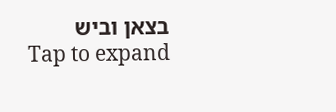בצאן וביש
Tap to expand